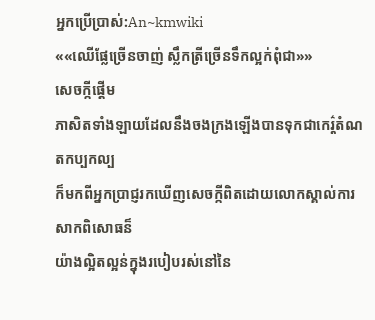អ្នកប្រើប្រាស់:An~kmwiki
««ឈើផ្លែច្រើនចាញ់ ស្លឹកត្រីច្រើនទឹកល្អក់ពុំជា»»
សេចក្កីផ្តើម
ភាសិតទាំងឡាយដែលនឹងចងក្រងឡើងបានទុកជាកេរ៌្តតំណតកប្បកល្ប
ក៏មកពីអ្នកប្រាជ្ញរកឃើញសេចក្កីពិតដោយលោកស្គាល់ការសាកពិសោធន៏
យ៉ាងល្អិតល្អន់ក្នុងរបៀបរស់នៅនៃ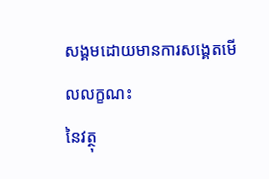សង្គមដោយមានការសង្គេតមើលលក្ខណះ
នៃវត្ថុ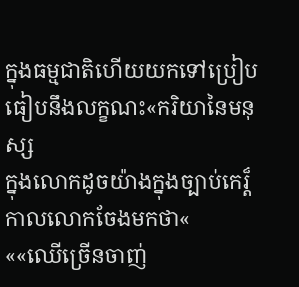ក្នុងធម្មជាតិហើយយកទៅប្រៀបធៀបនឹងលក្ខណះ«ករិយានៃមនុស្ស
ក្នុងលោកដូចយ៉ាងក្នុងច្បាប់កេរ៏្តកាលលោកចែងមកថា«
««ឈើច្រើនចាញ់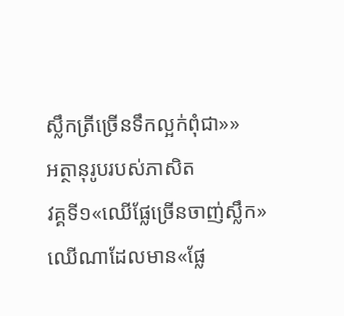ស្លឹកត្រីច្រើនទឹកល្អក់ពុំជា»»
អត្ថានុរូបរបស់ភាសិត
វគ្គទី១«ឈើផ្លែច្រើនចាញ់ស្លឹក»
ឈើណាដែលមាន«ផ្លែ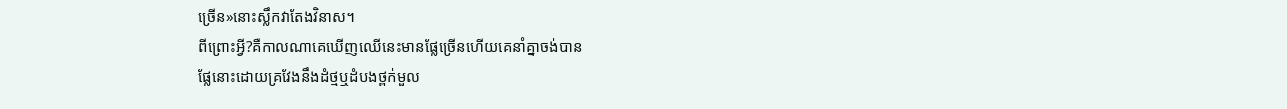ច្រើន»នោះស្លឹកវាតែងវិនាស។
ពីព្រោះអ្វី?គឺកាលណាគេឃើញឈើនេះមានផ្លែច្រើនហើយគេនាំគ្នាចង់បាន
ផ្លែនោះដោយគ្រវែងនឹងដំថ្មឬដំបងថ្ពក់មួល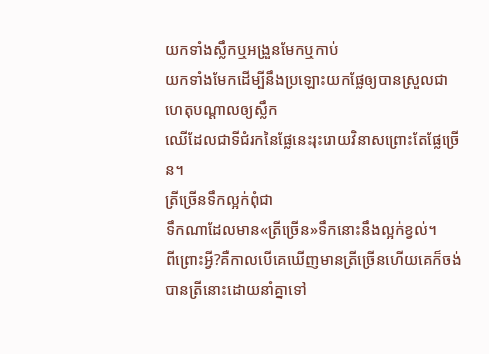យកទាំងស្លឹកឬអង្រួនមែកឬកាប់
យកទាំងមែកដើម្បីនឹងប្រឡោះយកផ្លែឲ្យបានស្រួលជាហេតុបណ្តាលឲ្យស្លឹក
ឈើដែលជាទីជំរកនៃផ្លែនេះរុះរោយវិនាសព្រោះតែផ្លែច្រើន។
ត្រីច្រើនទឹកល្អក់ពុំជា
ទឹកណាដែលមាន«ត្រីច្រើន»ទឹកនោះនឹងល្អក់ខ្វល់។
ពីព្រោះអ្វី?គឺកាលបើគេឃើញមានត្រីច្រើនហើយគេក៏ចង់បានត្រីនោះដោយនាំគ្នាទៅ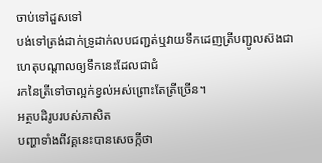ចាប់ទៅដួសទៅ
បង់ទៅត្រង់ដាក់ទ្រូដាក់លបជញ្ជត់ឬវាយទឹកដេញត្រីបញ្ជូលស៊ងជាហេតុបណ្តាលឲ្យទឹកនេះដែលជាជំ
រកនៃត្រីទៅចាល្អក់ខ្វល់អស់ព្រោះតែត្រីច្រើន។
អត្ថបដិរូបរបស់ភាសិត
បញ្ហាទាំងពីវគ្គនេះបានសេចក្កីថា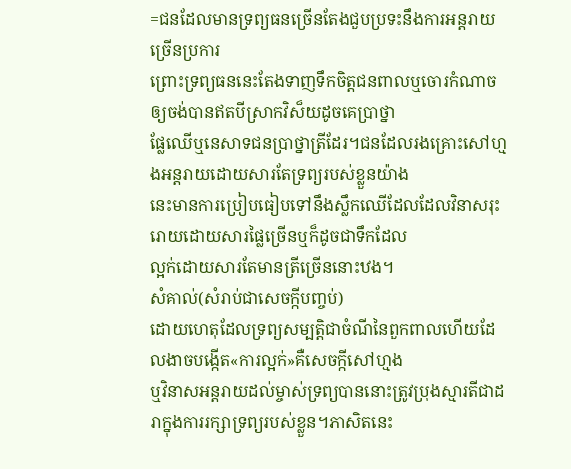=ជនដែលមានទ្រព្យធនច្រើនតែងជួបប្រទះនឹងការអន្តរាយច្រើនប្រការ
ព្រោះទ្រព្យធននេះតែងទាញទឹកចិត្តជនពាលឬចោរកំណាចឲ្យចង់បានឥតបីស្រាកវិស៏យដូចគេប្រាថ្នា
ផ្លែឈើឬនេសាទជនប្រាថ្នាត្រីដែរ។ជនដែលរងគ្រោះសៅហ្មងអន្តរាយដោយសារតែទ្រព្យរបស់ខ្លួនយ៉ាង
នេះមានការប្រៀបធៀបទៅនឹងស្លឹកឈើដែលដែលវិនាសរុះរោយដោយសារផ្លៃច្រើនឬក៏ដូចជាទឹកដែល
ល្អក់ដោយសារតែមានត្រីច្រើននោះឋង។
សំគាល់(សំរាប់ជាសេចក្កីបញ្ចប់)
ដោយហេតុដែលទ្រព្យសម្បត្តិជាចំណីនៃពួកពាលហើយដែលងាចបង្កើត«ការល្អក់»គឺសេចក្កីសៅហ្មង
ឬវិនាសអន្តរាយដល់ម្ចាស់ទ្រព្យបាននោះត្រូវប្រុងស្មារតីជាដរាក្នុងការរក្សាទ្រព្យរបស់ខ្លួន។ភាសិតនេះ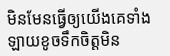មិនមែនធ្វើឲ្យយើងគេទាំងឡាយខូចទឹកចិត្តមិន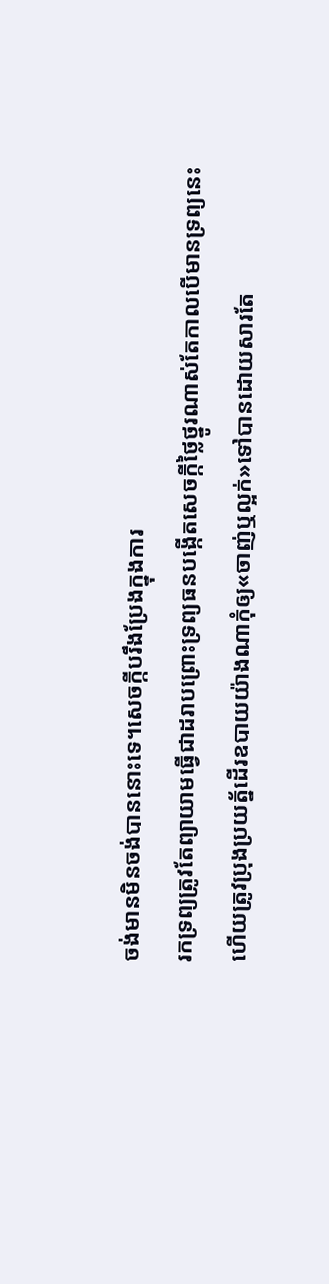ចង់មានមិនចង់បាននោះទេ។សេចក្កីបរឹងប្រែងក្នុងការ
រកទ្រព្យត្រូវតែព្យាយាមធ្វើជាដរាបព្រោះទ្រព្យធនបង្កើតសេចក្កីថ្លៃថ្នូរណាស់តែកាលបើមានទ្រព្យនេះ
ហើយត្រូវប្រុងប្រយត្ន័ដើរឧបាយយ៉ាងណាកុំឲ្យ«ចាញ់ឬល្អក់»ទៅបានដោយសារតែ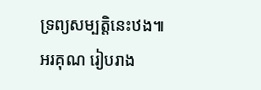ទ្រព្យសម្បត្តិនេះឋង៕
អរគុណ រៀបរាង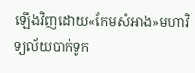ឡើងវិញដោយ«កែមសំអាង»មហាវិទ្យល័យបាក់ទូក